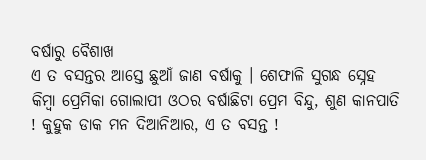ବର୍ଷାରୁ ବୈଶାଖ
ଏ ତ ବସନ୍ତର ଆସ୍ତେ ଛୁଆଁ ଜାଣ ବର୍ଷାକୁ । ଶେଫାଳି ସୁଗନ୍ଧ ସ୍ନେହ କିମ୍ବା ପ୍ରେମିକା ଗୋଲାପୀ ଓଠର ବର୍ଷାଛିଟା ପ୍ରେମ ବିନ୍ଦୁ, ଶୁଣ କାନପାତି ! କୁହୁକ ଡାକ ମନ ଦିଆନିଆର, ଏ ତ ବସନ୍ତ !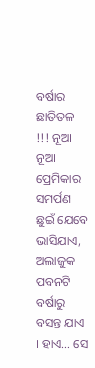ବର୍ଷାର ଛାତିତଳ !!! ନୂଆ ନୂଆ ପ୍ରେମିକାର ସମର୍ପଣ ଛୁଇଁ ଯେବେ ଭାସିଯାଏ, ଅଲାଜୁକ ପବନଟି ବର୍ଷାରୁ ବସନ୍ତ ଯାଏ । ହାଏ… ସେ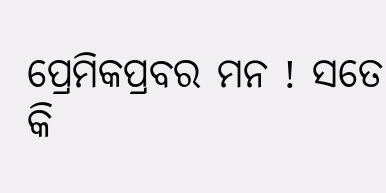ପ୍ରେମିକପ୍ରବର ମନ ! ସତେ କି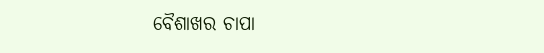ବୈଶାଖର ଚାପା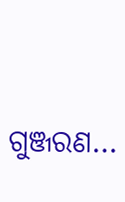ଗୁଞ୍ଜରଣ…